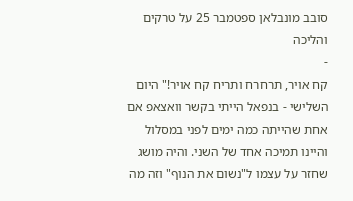סובב מונבלאן ספטמבר 25 על טרקים והליכה
-
קח אויר, תרחרח ותריח קח אויר!" היום השלישי - בנפאל הייתי בקשר וואצאפ אם אחת שהייתה כמה ימים לפני במסלול והיינו תמיכה אחד של השני. והיה מושג שחזר על עצמו ל"נשום את הנוף" וזה מה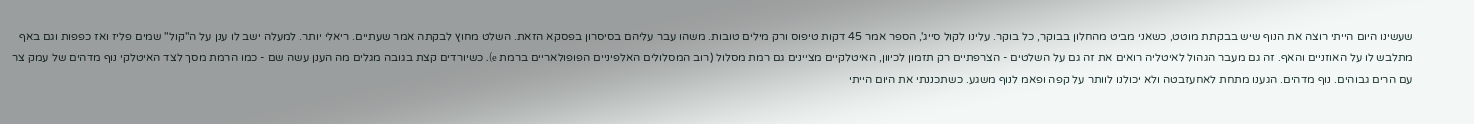שעשינו היום הייתי רוצה את הנוף שיש בבקתת מוטט, כשאני מביט מהחלון בבוקר, כל בוקר. עלינו לקול סייג', הספר אמר 45 דקות טיפוס ורק מילים טובות. משהו עבר עליהם בסיסרון בפסקא הזאת. השלט מחוץ לבקתה אמר שעתיים. ריאלי יותר. למעלה ישב לו ענן על ה"קול" שמים פליז ואז כפפות וגם באף מתלבש לו על האוזניים והאף. זה גם מעבר הגהול לאיטליה רואים את זה גם על השלטים - הצרפתיים רק תזמון לכיוון, האיטלקיים מציינים גם רמת מסלול (רוב המסלולים האלפיניים הפופולאריים ברמת e). כשיורדים קצת בגובה מגלים מה הענן עשה שם - כמו הרמת מסך לצד האיטלקי נוף מדהים של עמק צר עם הרים גבוהים. נוף מדהים. הגענו מתחת לאחעזבטה ולא יכולנו לוותר על קפה ופאמ לנוף משגע. כשתכננתי את היום הייתי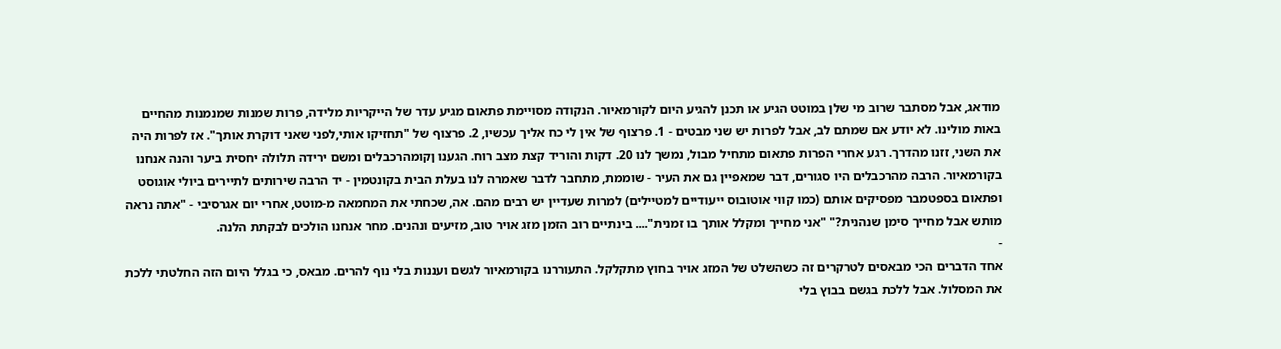מודאג, אבל מסתבר שרוב מי שלן במוטט הגיע או תכנן להגיע היום לקורמאיור. הנקודה מסויימת פתאום מגיע עדר של הייקריות מלידה, פרות שמנות שמנמנות מהחיים באות מולינו. לא יודע אם שמתם לב, אבל לפרות יש שני מבטים - 1. פרצוף של אין לי כח אליך עכשיו, 2. פרצוף של "תחזיקו אותי,לפני שאני דוקרת אותך". אז לפרות היה את השני, זזנו מהדרך. רגע אחרי הפרות פתאום מתחיל מבול, נמשך לנו 20. דקות והוריד קצת מצב רוח. הגענו ןקומהרכבלים ומשם ירידה תלולה יחסית ביער והנה אנחנו בקורמאיור. הרבה מהרכבלים היו סגורים, דבר שמאפיין גם את העיר - שוממת, מתחבר לדבר שאמרה לנו בעלת הבית בקונטמין - יד הרבה שירותים לתיירים ביולי אוגוסט ופתאום בספטמבר מפסיקים אותם (כמו קווי אוטובוס ייעודיים למטיילים) למרות שעדיין יש רבים מהם. אה, שכחתי את המחמאה מ-מוטט, אחרי יום אגרסיבי - "אתה נראה מותש אבל מחייך סימן שנהנית?" "אני מחייך ומקלל אותך בו זמנית".... בינתיים רוב הזמן מזג אויר טוב, מזיעים ונהנים. מחר אנחנו הולכים לבקתת הלנה.
-
אחד הדברים הכי מבאסים לטרקרים זה כשהשלט של המזג אויר בחוץ מתקלקל. התעוררנו בקורמאיור לגשם ועננות בלי נוף להרים. מבאס, כי בגלל היום הזה החלטתי ללכת את המסלול. אבל ללכת בגשם בבוץ בלי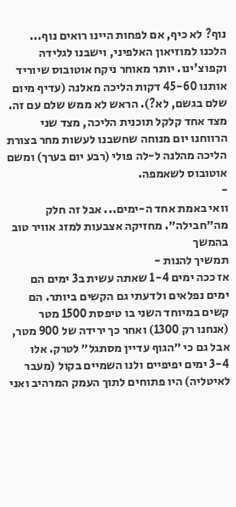נוף? לא כיף, אם לפחות היינו רואים נוף... הלכנו למוזיאון האלפיני, וישבנו לגלידה וקפוצ'ינו. יותר מאוחר ניקח אוטובוס שיוריד אותנו 45-60 דקות הליכה מאלנה (עדיף מיום שלם בגשם, לא?). הראש לא ממש שלם עם זה. מצד אחד קלקל תוכנית הליכה, מצד שני הרווחנו יום מנוחה שחשבנו לעשות מחר בצורת הליכה מהלנה ל-לה פולי (רבע יום בערך) ומשם אוטובוס לשאמפה.
-
וואי באמת אחד ה-ימים... אבל זה חלק מה״חבילה״. מחזיקה אצבעות למזג אוויר טוב בהמשך
תמשיך להנות -
אז ככה ימים 1-4 שאתה עשית ב3 ימים הם ימים נפלאים ולדעתי גם הקשים ביותר. הם קשים במיוחד השני בו טיפסת 1500 מטר (אנחנו רק 1300) ואחר כך ירידה של 900 מטר, אבל גם כי ״הגוף עדיין מסתגל״ לטרק. אלו 3-4 ימים יפיפיים ולנו השמיים בקול (מעבר לאיטליה) היו פתוחים לתוך העמק המרהיב ואני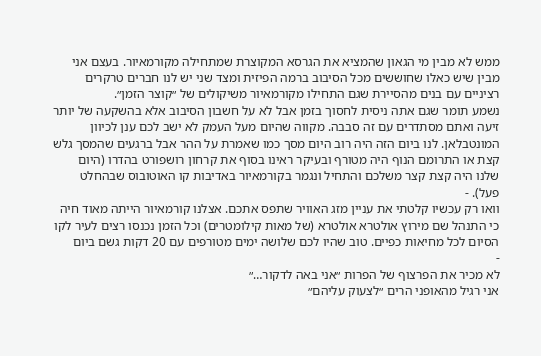ממש לא מבין מי הגאון שהמציא את הגרסא המקוצרת שמתחילה מקורמאיור. בעצם אני מבין שיש כאלו שחוששים מכל הסיבוב ברמה הפיזית ומצד שני יש לנו חברים טרקרים רציניים עם בנים מהסיירת שגם התחילו מקורמאיור משיקולים של ״קוצר הזמן״.
נשמע תומר שגם אתה ניסית לחסוך בזמן אבל לא על חשבון הסיבוב אלא בהשקעה של יותר זיעה ואתם מסתדרים עם זה סבבה. מקווה שהיום מעל העמק לא ישב לכם ענן לכיוון המונטבלאן. לנו ביום הזה היה רוב היום מסך כמו שאמרת על ההר אבל ברגעים שהמסך גלש קצת או התרומם הנוף היה מטורף ובעיקר ראינו בסוף את קרחון רושפורט בהדרו (היום שלנו היה קצת קצר משלכם והתחיל ונגמר בקורמאיור באדיבות קו האוטובוס שבהחלט פעל). -
וואו רק עכשיו קלטתי את עניין מזג האוויר שתפס אתכם. אצלנו קורמאיור הייתה מאוד חיה כי התנהל שם מירוץ אולטרא אולטרא (של מאות קילומטרים) וכל הזמן נכנסו רצים לעיר לקו הסיום לכל מחיאות כפיים. טוב שהיו לכם שלושה ימים מטורפים עם 20 דקות גשם ביום
-
לא מכיר את הפרצוף של הפרות ״אני באה לדקור…״
אני רגיל מהאופני הרים ״לצעוק עליהם״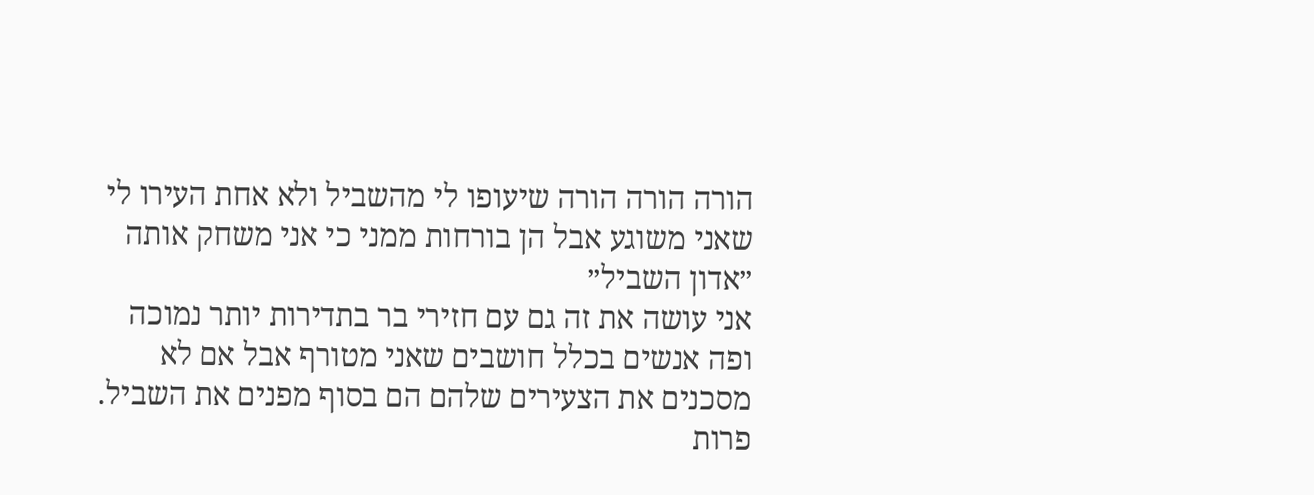הורה הורה הורה שיעופו לי מהשביל ולא אחת העירו לי שאני משוגע אבל הן בורחות ממני כי אני משחק אותה ״אדון השביל״
אני עושה את זה גם עם חזירי בר בתדירות יותר נמוכה ופה אנשים בכלל חושבים שאני מטורף אבל אם לא מסכנים את הצעירים שלהם הם בסוף מפנים את השביל. פרות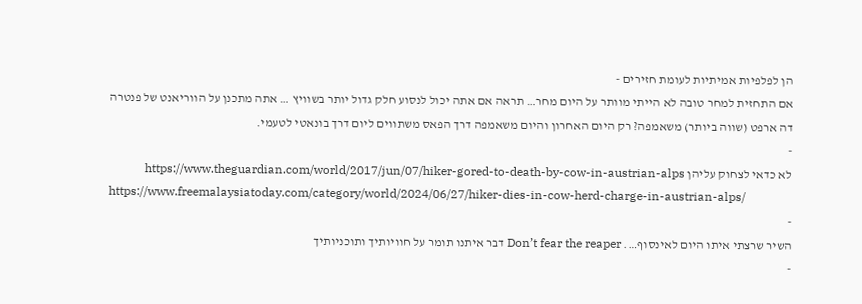הן לפלפיות אמיתיות לעומת חזירים -
אם התחזית למחר טובה לא הייתי מוותר על היום מחר… תראה אם אתה יכול לנסוע חלק גדול יותר בשוויץ … אתה מתכנן על הווריאנט של פנטרה דה ארפט (שווה ביותר) משאמפה? רק היום האחרון והיום משאמפה דרך הפאס משתווים ליום דרך בונאטי לטעמי.
-
לא כדאי לצחוק עליהן https://www.theguardian.com/world/2017/jun/07/hiker-gored-to-death-by-cow-in-austrian-alps
https://www.freemalaysiatoday.com/category/world/2024/06/27/hiker-dies-in-cow-herd-charge-in-austrian-alps/
-
השיר שרצתי איתו היום לאינסוף…. Don’t fear the reaper דבר איתנו תומר על חוויותיך ותוכניותיך
-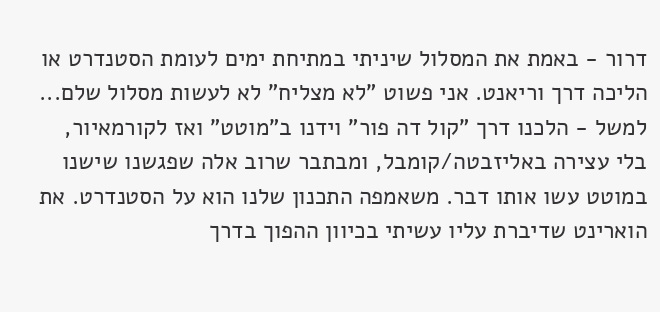דרור - באמת את המסלול שיניתי במתיחת ימים לעומת הסטנדרט או הליכה דרך וריאנט. אני פשוט "לא מצליח" לא לעשות מסלול שלם... למשל - הלכנו דרך "קול דה פור" וידנו ב"מוטט" ואז לקורמאיור, בלי עצירה באליזבטה/קומבל, ומבתבר שרוב אלה שפגשנו שישנו במוטט עשו אותו דבר. משאמפה התכנון שלנו הוא על הסטנדרט. את הוארינט שדיברת עליו עשיתי בכיוון ההפוך בדרך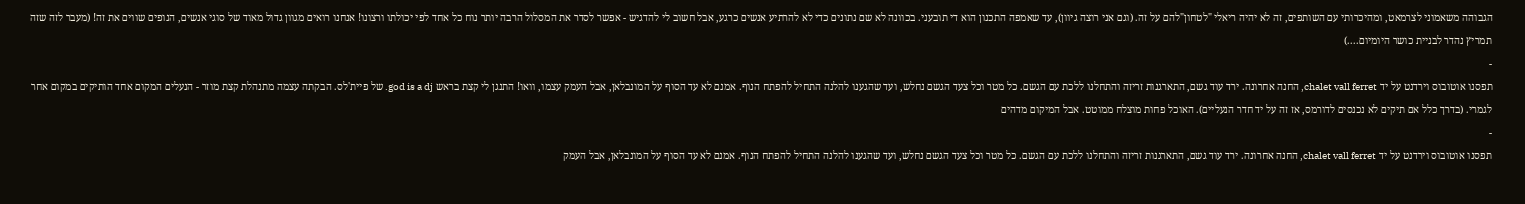הגבוהה משאמוני לצרמאט, ומהיכרותי עם השותפים, זה לא יהיה ריאלי "לטחון"להם על זה. (וגם אני רוצה גיוון), עד שאמפה התכנון הוא די תובעני. בכוונה לא שם נתונים כדי לא להרתיע אנשים כרגע, אבל חשוב לי להדגיש - אפשר לסדר את המסלול הרבה יותר נוח כל אחד לפי יכולתו ורצונו! אנחנו רואים מגוון גדול מאוד של סוגי אנשים, הנופים שווים את זה! (מעבר לזה שזה תמריץ נהדר לבניית כושר היומיום....)
-
תפסנו אוטובוס וירדנט על יד chalet vall ferret, החנה אחרונה. ירד עוד גשם, התארגנות זריזה והתחלנו ללכת עם הגשם. כל מטר וכל צעד הגשם נחלש, ועד שהגענו להלנה התחיל להפתח הנוף. אמנם לא עד הסוף על המונבלאן, אבל העמק עצמו, וואו! התנגן לי קצת בראש god is a dj. של פיית'לס. הבקתה עצמה מתנהלת קצת מוזר - הנעלים המקום אחד הותיקים במקום אחר לגמרי. (בדרך כלל אם תיקים לא נכנסים לדורמס, אז זה על יד חדר הנעליים). האוכל פחות מוצלח ממוטט. אבל המיקום מדהים
-
תפסנו אוטובוס וירדנט על יד chalet vall ferret, החנה אחרונה. ירד עוד גשם, התארגנות זריזה והתחלנו ללכת עם הגשם. כל מטר וכל צעד הגשם נחלש, ועד שהגענו להלנה התחיל להפתח הנוף. אמנם לא עד הסוף על המונבלאן, אבל העמק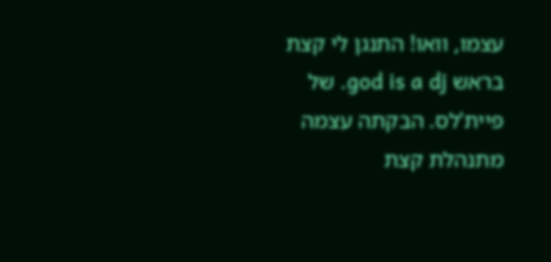עצמו, וואו! התנגן לי קצת בראש god is a dj. של פיית'לס. הבקתה עצמה מתנהלת קצת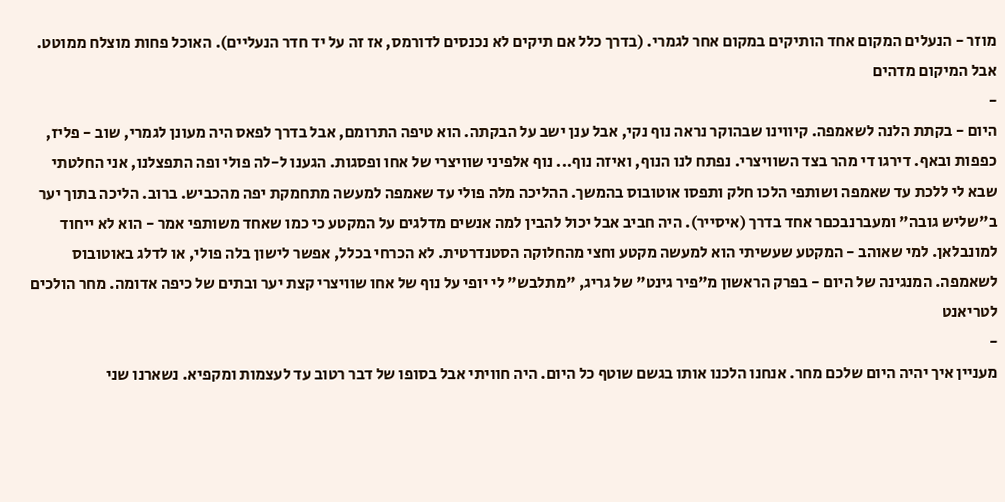מוזר - הנעלים המקום אחד הותיקים במקום אחר לגמרי. (בדרך כלל אם תיקים לא נכנסים לדורמס, אז זה על יד חדר הנעליים). האוכל פחות מוצלח ממוטט. אבל המיקום מדהים
-
היום - בקתת הלנה לשאמפה. קיווינו שבהוקר נראה נוף נקי, אבל ענן ישב על הבקתה. הוא טיפה התרומם, אבל בדרך לפאס היה מעונן לגמרי, שוב - פליז, כפפות ובאף. דירגו די מהר בצד השוויצרי. נפתח לנו הנוף, ואיזה נוף... נוף אלפיני שוויצרי של אחו ופסגות. הגענו ל-לה פולי ופה התפצלנו, אני החלטתי שבא לי ללכת עד שאמפה ושותפי הלכו חלק ותפסו אוטובוס בהמשך. ההליכה מלה פולי עד שאמפה למעשה מתחמקת יפה מהכביש. ברוב. הליכה בתוך יער ב"שליש גובה" ומעברנבכםר אחד בדרך (איסייר). היה חביב אבל יכול להבין למה אנשים מדלגים על המקטע כי כמו שאחד משותפי אמר - הוא לא ייחוד למונבלאן. למי שאוהב - המקטע שעשיתי הוא למעשה מקטע וחצי מהחלוקה הסטנדרטית. לא הכרחי בכלל, אפשר לישון בלה פולי, או לדלג באוטובוס לשאמפה. המנגינה של היום - בפרק הראשון מ"פיר גינט" של גריג, "מתלבש" לי יופי על נוף של אחו שוויצרי קצת יער ובתים של כיפה אדומה. מחר הולכים לטריאנט
-
מעניין איך יהיה היום שלכם מחר. אנחנו הלכנו אותו בגשם שוטף כל היום. היה חוויתי אבל בסופו של דבר רטוב עד לעצמות ומקפיא. נשארנו שני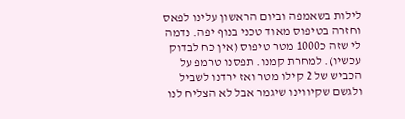לילות בשאמפה וביום הראשון עלינו לפאס וחזרה בטיפוס מאוד טכני בנוף יפה. נדמה לי שזה כ1000 מטר טיפוס (אין כח לבדוק עכשיו). למחרת קמנו. תפסנו טרמפ על הכביש של 2 קילו מטר ואז ירדנו לשביל ולגשם שקיווינו שיגמר אבל לא הצליח לנו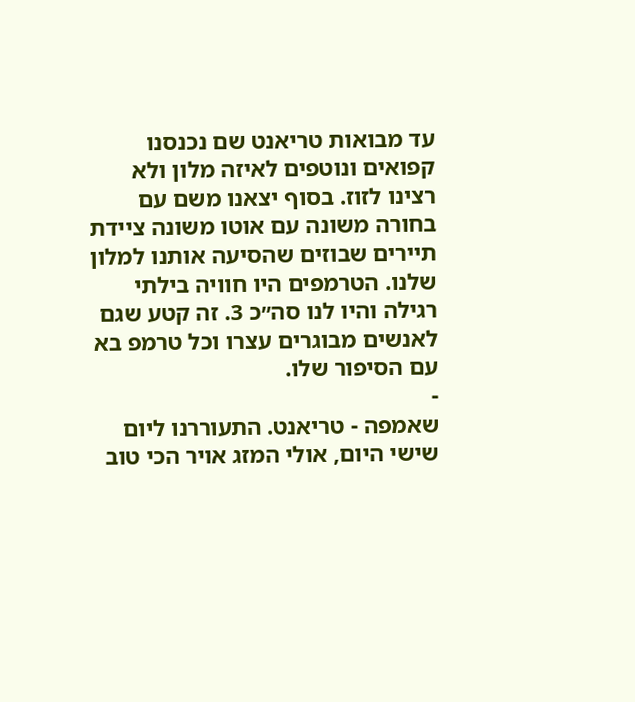עד מבואות טריאנט שם נכנסנו קפואים ונוטפים לאיזה מלון ולא רצינו לזוז. בסוף יצאנו משם עם בחורה משונה עם אוטו משונה ציידת תיירים שבוזים שהסיעה אותנו למלון שלנו. הטרמפים היו חוויה בילתי רגילה והיו לנו סה״כ 3. זה קטע שגם לאנשים מבוגרים עצרו וכל טרמפ בא עם הסיפור שלו.
-
שאמפה - טריאנט. התעוררנו ליום שישי היום, אולי המזג אויר הכי טוב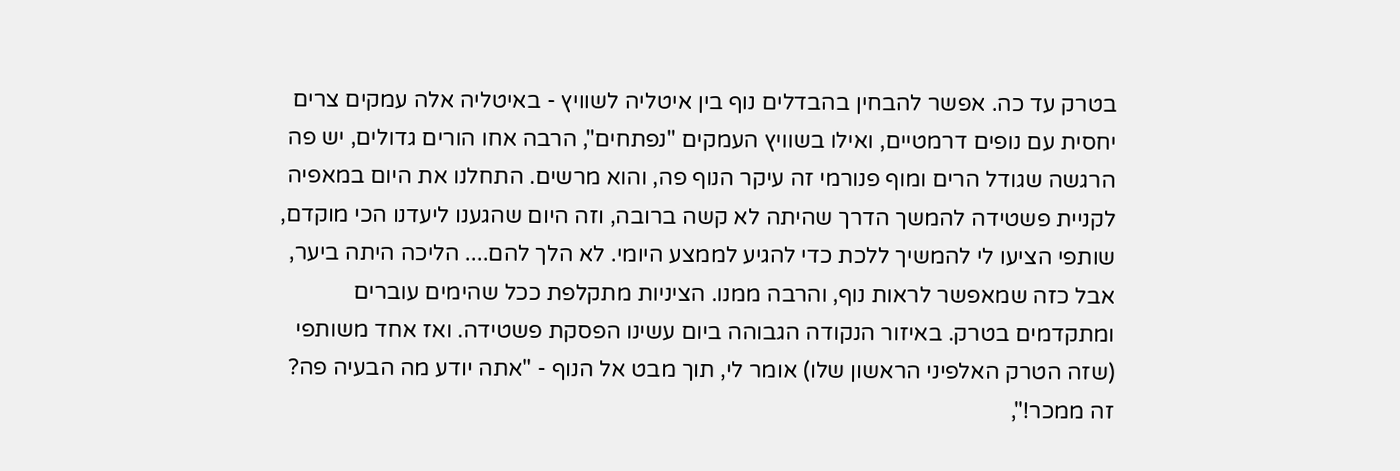בטרק עד כה. אפשר להבחין בהבדלים נוף בין איטליה לשוויץ - באיטליה אלה עמקים צרים יחסית עם נופים דרמטיים, ואילו בשוויץ העמקים "נפתחים", הרבה אחו הורים גדולים, יש פה הרגשה שגודל הרים ומוף פנורמי זה עיקר הנוף פה, והוא מרשים. התחלנו את היום במאפיה לקניית פשטידה להמשך הדרך שהיתה לא קשה ברובה, וזה היום שהגענו ליעדנו הכי מוקדם, שותפי הציעו לי להמשיך ללכת כדי להגיע לממצע היומי. לא הלך להם.... הליכה היתה ביער, אבל כזה שמאפשר לראות נוף, והרבה ממנו. הציניות מתקלפת ככל שהימים עוברים ומתקדמים בטרק. באיזור הנקודה הגבוהה ביום עשינו הפסקת פשטידה. ואז אחד משותפי (שזה הטרק האלפיני הראשון שלו) אומר לי, תוך מבט אל הנוף - "אתה יודע מה הבעיה פה? זה ממכר!",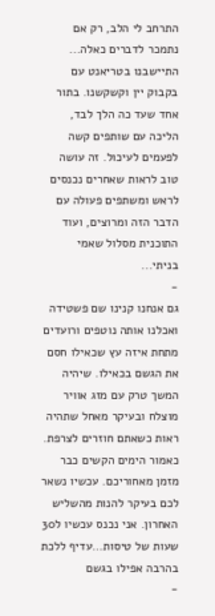התרחב לי הלב, רק אם נתמכר לדברים כאלה... התיישבנו בטריאנט עם בקבוק יין וקשקשנו. בתור אחד שעד כה הלך לבד, הליכה עם שותפים קשה לפעמים לעיכול. זה עושה טוב לראות שאחרים נכנסים לראש ומשתפים פעולה עם הדבר הזה ומרוצים, ועוד התוכנית מסלול שאמי בניתי...
-
גם אנחנו קנינו שם פשטידה ואכלנו אותה נוטפים ורועדים מתחת איזה עץ שכאילו חסם את הגשם בכאילו. שיהיה המשך טרק עם מזג אוויר מוצלח ובעיקר מאחל שתהיה ראות כשאתם חוזרים לצרפת. כאמור הימים הקשים כבר מזמן מאחוריכם. עכשיו נשאר לכם בעיקר להנות מהשליש האחרון. אני נכנס עכשיו ל30 שעות של טיסות…עדיף ללכת בהרבה אפילו בגשם
-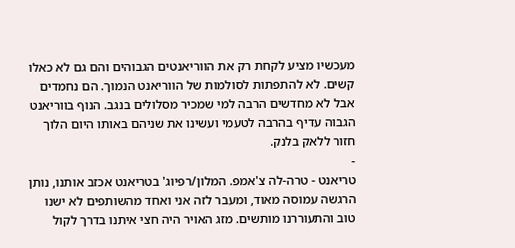מעכשיו מציע לקחת רק את הווריאנטים הגבוהים והם גם לא כאלו קשים. לא להתפתות לסולמות של הווריאנט הנמוך. הם נחמדים אבל לא מחדשים הרבה למי שמכיר מסלולים בנגב. הנוף בווריאנט הגבוה עדיף בהרבה לטעמי ועשינו את שניהם באותו היום הלוך חזור ללאק בלנק.
-
טריאנט - טרה-לה צ'אמפ. המלון/רפיוג' בטריאנט אכזב אותנו, נותן הרגשה עמוסה מאוד, ומעבר לזה אני ואחד מהשותפים לא ישנו טוב והתעוררנו מותשים. מזג האויר היה חצי איתנו בדרך לקול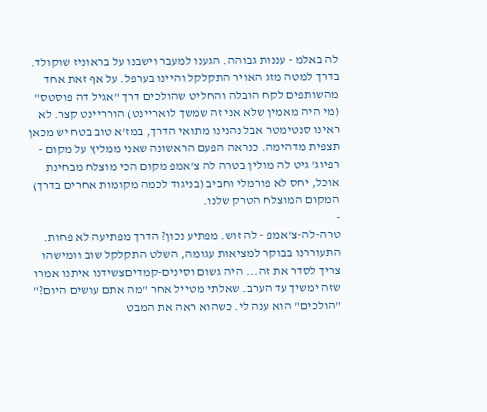לה באלמ - עננות גבוהה. הגענו למעבר וישבנו על בראוניז שוקולד. בדרך למטה מזג האויר התקלקל והיינו בערפל. על אף זאת אחד מהשותפים לקח הובלה והחליט שהולכים דרך "אגיל דה פוסטס" (מי היה מאמין שלא אני זה שמשך לואריינט) הורריינט קצר. לא ראינו סנטימטר אבל נהנינו מתואי הדרך, במז'א טוב בטח יש מכאן תצפית מדהימה. כנראה הפעם הראשונה שאני ממליץ על מקום - רפיוג' גיט לה מולין בטרה לה צ'אמפ מקום הכי מוצלח מבחינת אוכל, יחס לא פורמלי וחביב (בניגוד לכמה מקומות אחרים בדרך) המקום המוצלח הטרק שלנו.
-
טרה-לה-צ'אמפ - לה זוש. מפתיע נכון? הדרך מפתיעה לא פחות. התעוררנו בבוקר למציאות עגומה, השלט התקלקל שוב וומישהו צריך לסדר את זה... היה גשום וסינים-קמדיםצשידנו איתנו אמרו שזה ימשיך עד הערב. שאלתי מטייל אחר "מה אתם עושים היום?" "הולכים" הוא ענה לי. כשהוא ראה את המבט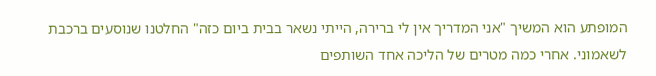המופתע הוא המשיך "אני המדריך אין לי ברירה, הייתי נשאר בבית ביום כזה" החלטנו שנוסעים ברכבת לשאמוני. אחרי כמה מטרים של הליכה אחד השותפים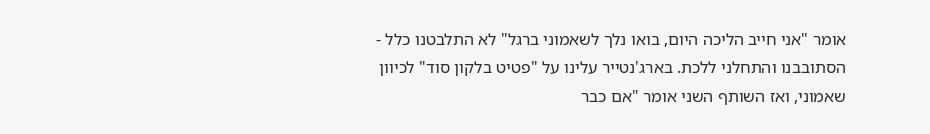אומר "אני חייב הליכה היום, בואו נלך לשאמוני ברגל" לא התלבטנו כלל - הסתובבנו והתחלני ללכת. בארג'נטייר עלינו על "פטיט בלקון סוד" לכיוון שאמוני, ואז השותף השני אומר "אם כבר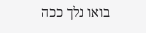בואו נלך ככה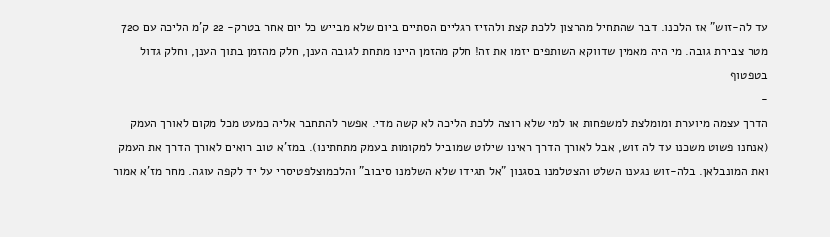עד לה-זוש" אז הלכנו. דבר שהתחיל מהרצון ללכת קצת ולהזיז רגליים הסתיים ביום שלא מבייש כל יום אחר בטרק- 22 ק'מ הליכה עם 720 מטר צבירת גובה. מי היה מאמין שדווקא השותפים יזמו את זה! חלק מהזמן היינו מתחת לגובה הענן, חלק מהזמן בתוך הענן, וחלק גדול בטפטוף
-
הדרך עצמה מיוערת ומומלצת למשפחות או למי שלא רוצה ללכת הליכה לא קשה מדי. אפשר להתחבר אליה כמעט מכל מקום לאורך העמק (אנחנו פשוט משכנו עד לה זוש, אבל לאורך הדרך ראינו שילוט שמוביל למקומות בעמק מתחתינו). במז'א טוב רואים לאורך הדרך את העמק ואת המונבלאן. בלה-זוש נגענו השלט והצטלמנו בסגנון "אל תגידו שלא השלמנו סיבוב" והלכמוצלפטיסרי על יד לקפה עוגה. מחר מז'א אמור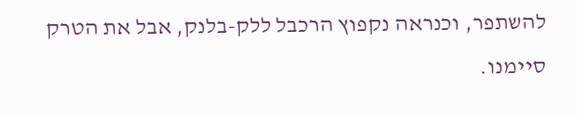להשתפר, וכנראה נקפוץ הרכבל ללק-בלנק, אבל את הטרק סיימנו.